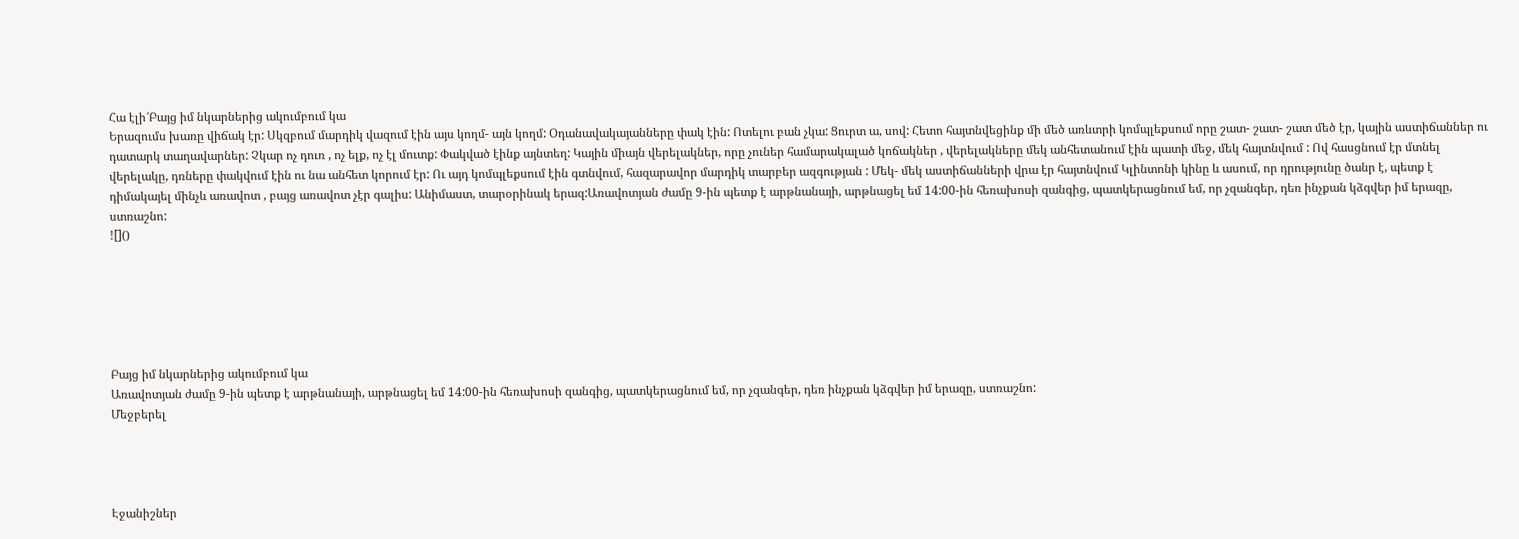Հա էլի՜Բայց իմ նկարներից ակումբում կա
Երազումս խառը վիճակ էր: Սկզբում մարդիկ վազում էին այս կողմ- այն կողմ: Օդանավակայանները փակ էին: Ոտելու բան չկա: Ցուրտ ա, սով: Հետո հայտնվեցինք մի մեծ առևտրի կոմպլեքսում որը շատ- շատ- շատ մեծ էր, կային աստիճաններ ու դատարկ տաղավարներ: Չկար ոչ դուռ , ոչ ելք, ոչ էլ մուտք: Փակված էինք այնտեղ: Կային միայն վերելակներ, որը չուներ համարակալած կոճակներ , վերելակները մեկ անհետանում էին պատի մեջ, մեկ հայտնվում : Ով հասցնում էր մտնել վերելակը, դռները փակվում էին ու նա անհետ կորում էր: Ու այդ կոմպլեքսում էին գտնվում, հազարավոր մարդիկ տարբեր ազգության : Մեկ- մեկ աստիճանների վրա էր հայտնվում Կլինտոնի կինը և ասում, որ դրությունը ծանր է, պետք է դիմակայել մինչև առավոտ , բայց առավոտ չէր գալիս: Անիմաստ, տարօրինակ երազ:Առավոտյան ժամը 9-ին պետք է արթնանայի, արթնացել եմ 14:00-ին հեռախոսի զանգից, պատկերացնում եմ, որ չզանգեր, դեռ ինչքան կձգվեր իմ երազը, ստռաշնո:
![]()






Բայց իմ նկարներից ակումբում կա
Առավոտյան ժամը 9-ին պետք է արթնանայի, արթնացել եմ 14:00-ին հեռախոսի զանգից, պատկերացնում եմ, որ չզանգեր, դեռ ինչքան կձգվեր իմ երազը, ստռաշնո:
Մեջբերել




Էջանիշներ